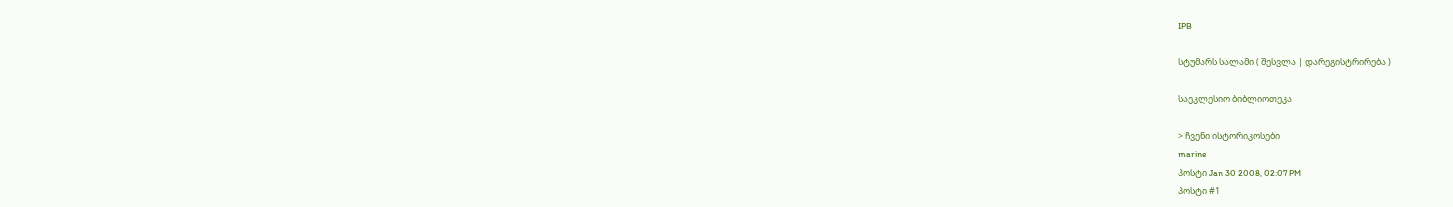IPB

სტუმარს სალამი ( შესვლა | დარეგისტრირება )

საეკლესიო ბიბლიოთეკა

> ჩვენი ისტორიკოსები
marine
პოსტი Jan 30 2008, 02:07 PM
პოსტი #1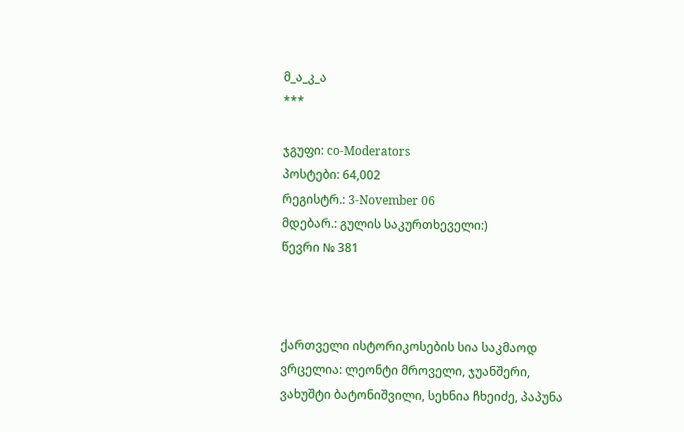მ_ა_კ_ა
***

ჯგუფი: co-Moderators
პოსტები: 64,002
რეგისტრ.: 3-November 06
მდებარ.: გულის საკურთხეველი:)
წევრი № 381



ქართველი ისტორიკოსების სია საკმაოდ ვრცელია: ლეონტი მროველი, ჯუანშერი, ვახუშტი ბატონიშვილი, სეხნია ჩხეიძე, პაპუნა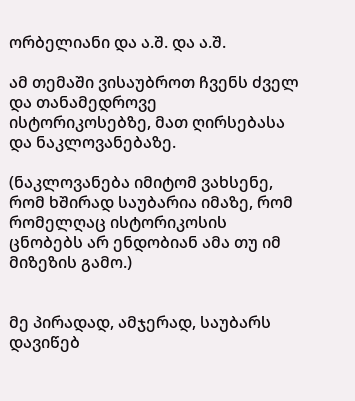ორბელიანი და ა.შ. და ა.შ.

ამ თემაში ვისაუბროთ ჩვენს ძველ და თანამედროვე ისტორიკოსებზე, მათ ღირსებასა და ნაკლოვანებაზე.

(ნაკლოვანება იმიტომ ვახსენე, რომ ხშირად საუბარია იმაზე, რომ რომელღაც ისტორიკოსის ცნობებს არ ენდობიან ამა თუ იმ მიზეზის გამო.)


მე პირადად, ამჯერად, საუბარს დავიწებ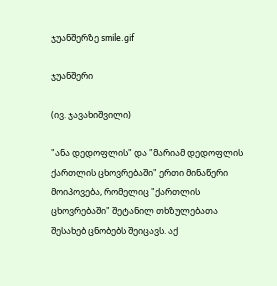ჯუანშერზე smile.gif

ჯუანშერი

(ივ. ჯავახიშვილი)

"ანა დედოფლის" და "მარიამ დედოფლის ქართლის ცხოვრებაში" ერთი მინაწერი მოიპოვება, რომელიც "ქართლის ცხოვრებაში" შეტანილ თხზულებათა შესახებ ცნობებს შეიცავს. აქ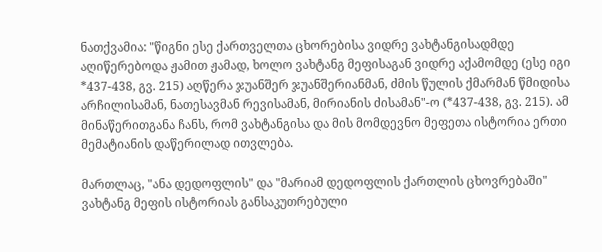ნათქვამია: "წიგნი ესე ქართველთა ცხორებისა ვიდრე ვახტანგისადმდე აღიწერებოდა ჟამით ჟამად, ხოლო ვახტანგ მეფისაგან ვიდრე აქამომდე (ესე იგი *437-438, გვ. 215) აღწერა ჯუანშერ ჯუანშერიანმან, ძმის წულის ქმარმან წმიდისა არჩილისამან, ნათესავმან რევისამან, მირიანის ძისამან"-ო (*437-438, გვ. 215). ამ მინაწერითგანა ჩანს, რომ ვახტანგისა და მის მომდევნო მეფეთა ისტორია ერთი მემატიანის დაწერილად ითვლება.

მართლაც, "ანა დედოფლის" და "მარიამ დედოფლის ქართლის ცხოვრებაში" ვახტანგ მეფის ისტორიას განსაკუთრებული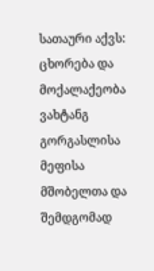სათაური აქვს: ცხორება და მოქალაქეობა ვახტანგ გორგასლისა მეფისა მშობელთა და შემდგომად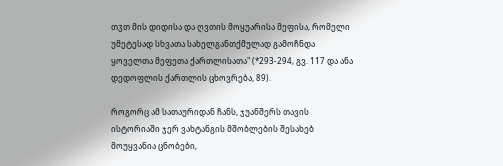თჳთ მის დიდისა და ღვთის მოყუარისა მეფისა, რომელი უმეტესად სხვათა სახელგანთქმულად გამოჩნდა ყოველთა მეფეთა ქართლისათა" (*293-294, გვ. 117 და ანა დედოფლის ქართლის ცხოვრება, 89).

როგორც ამ სათაურიდან ჩანს, ჯუანშერს თავის ისტორიაში ჯერ ვახტანგის მშობლების შესახებ მოუყვანია ცნობები,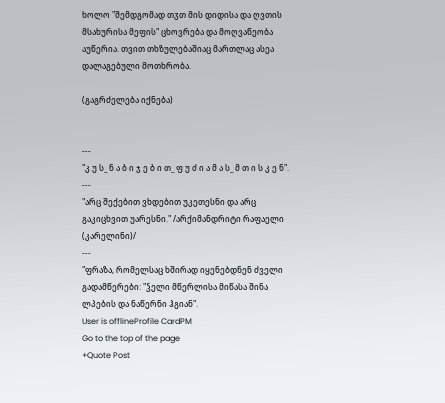ხოლო "შემდგომად თჳთ მის დიდისა და ღვთის მსახურისა მეფის" ცხოვრება და მოღვაწეობა აუწერია. თვით თხზულებაშიაც მართლაც ასეა დალაგებული მოთხრობა.

(გაგრძელება იქნება)


---
"კ უ ს_ ნ ა ბ ი ჯ ე ბ ი თ_ ფ უ ძ ი ა მ ა ს_ მ თ ი ს კ ე ნ".
---
"არც შექებით ვხდებით უკეთესნი და არც გაკიცხვით უარესნი." /არქიმანდრიტი რაფაელი (კარელინი)/
---
"ფრაზა, რომელსაც ხშირად იყენებდნენ ძველი გადამწერები: "ჴელი მწერლისა მიწასა შინა ლპების და ნაწერნი ჰგიან".
User is offlineProfile CardPM
Go to the top of the page
+Quote Post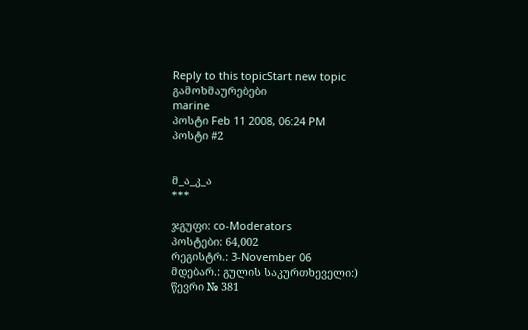Reply to this topicStart new topic
გამოხმაურებები
marine
პოსტი Feb 11 2008, 06:24 PM
პოსტი #2


მ_ა_კ_ა
***

ჯგუფი: co-Moderators
პოსტები: 64,002
რეგისტრ.: 3-November 06
მდებარ.: გულის საკურთხეველი:)
წევრი № 381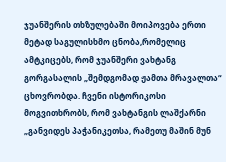ჯუანშერის თხზულებაში მოიპოვება ერთი მეტად საგულისხმო ცნობა,რომელიც ამტკიცებს, რომ ჯუანშერი ვახტანგ გორგასალის „შემდგომად ჟამთა მრავალთა“ ცხოვრობდა. ჩვენი ისტორიკოსი მოგვითხრობს, რომ ვახტანგის ლაშქარნი „განვიდეს პაჭანიკეთსა, რამეთუ მაშინ მუნ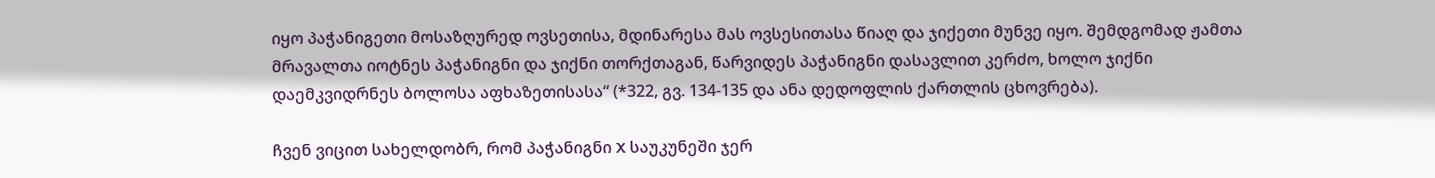იყო პაჭანიგეთი მოსაზღურედ ოვსეთისა, მდინარესა მას ოვსესითასა წიაღ და ჯიქეთი მუნვე იყო. შემდგომად ჟამთა მრავალთა იოტნეს პაჭანიგნი და ჯიქნი თორქთაგან, წარვიდეს პაჭანიგნი დასავლით კერძო, ხოლო ჯიქნი დაემკვიდრნეს ბოლოსა აფხაზეთისასა“ (*322, გვ. 134-135 და ანა დედოფლის ქართლის ცხოვრება).

ჩვენ ვიცით სახელდობრ, რომ პაჭანიგნი X საუკუნეში ჯერ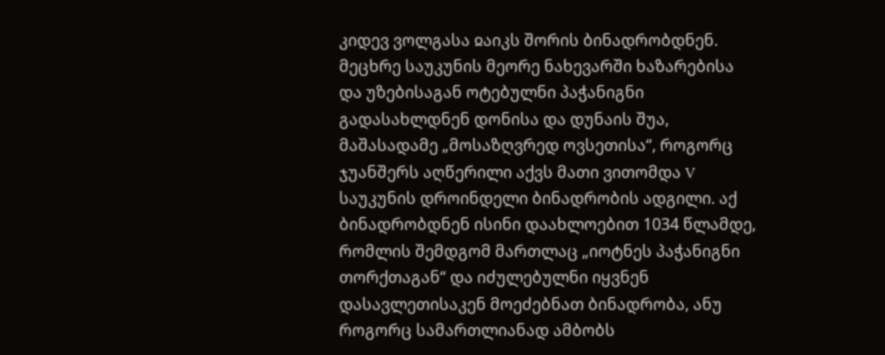კიდევ ვოლგასა ჲაიკს შორის ბინადრობდნენ. მეცხრე საუკუნის მეორე ნახევარში ხაზარებისა და უზებისაგან ოტებულნი პაჭანიგნი გადასახლდნენ დონისა და დუნაის შუა, მაშასადამე „მოსაზღვრედ ოვსეთისა“, როგორც ჯუანშერს აღწერილი აქვს მათი ვითომდა V საუკუნის დროინდელი ბინადრობის ადგილი. აქ ბინადრობდნენ ისინი დაახლოებით 1034 წლამდე, რომლის შემდგომ მართლაც „იოტნეს პაჭანიგნი თორქთაგან“ და იძულებულნი იყვნენ დასავლეთისაკენ მოეძებნათ ბინადრობა, ანუ როგორც სამართლიანად ამბობს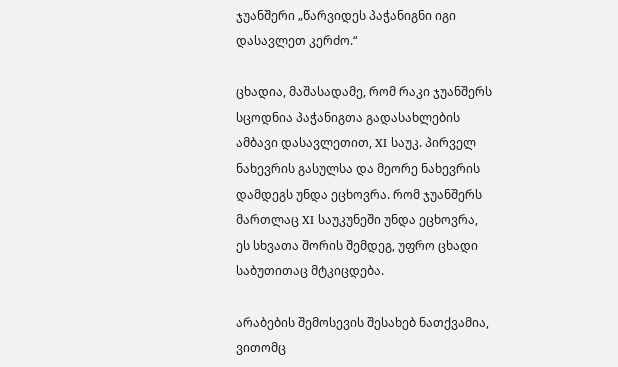ჯუანშერი „წარვიდეს პაჭანიგნი იგი დასავლეთ კერძო.“

ცხადია, მაშასადამე, რომ რაკი ჯუანშერს სცოდნია პაჭანიგთა გადასახლების ამბავი დასავლეთით, XI საუკ. პირველ ნახევრის გასულსა და მეორე ნახევრის დამდეგს უნდა ეცხოვრა. რომ ჯუანშერს მართლაც XI საუკუნეში უნდა ეცხოვრა, ეს სხვათა შორის შემდეგ, უფრო ცხადი საბუთითაც მტკიცდება.

არაბების შემოსევის შესახებ ნათქვამია, ვითომც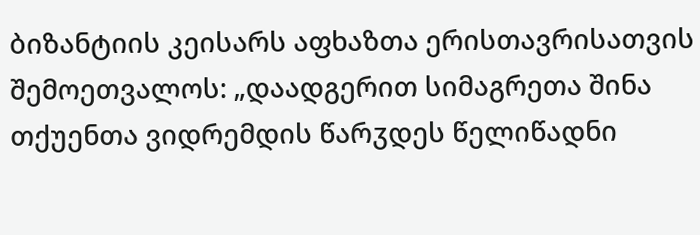ბიზანტიის კეისარს აფხაზთა ერისთავრისათვის შემოეთვალოს: „დაადგერით სიმაგრეთა შინა თქუენთა ვიდრემდის წარჳდეს წელიწადნი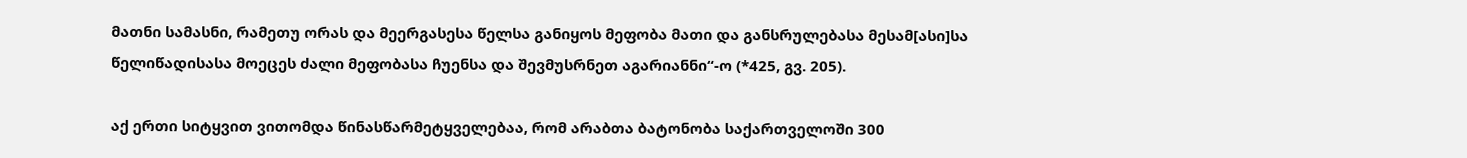მათნი სამასნი, რამეთუ ორას და მეერგასესა წელსა განიყოს მეფობა მათი და განსრულებასა მესამ[ასი]სა წელიწადისასა მოეცეს ძალი მეფობასა ჩუენსა და შევმუსრნეთ აგარიანნი“-ო (*425, გვ. 205).

აქ ერთი სიტყვით ვითომდა წინასწარმეტყველებაა, რომ არაბთა ბატონობა საქართველოში 300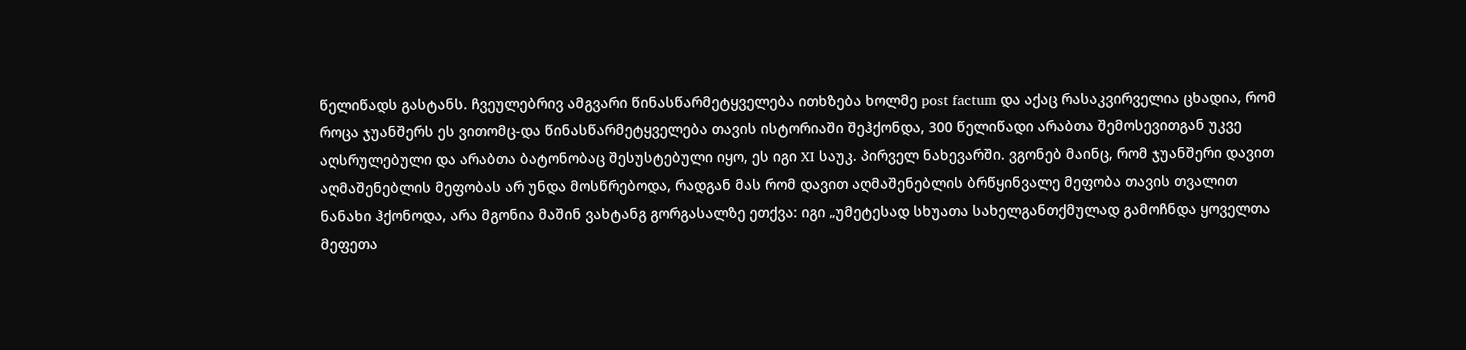წელიწადს გასტანს. ჩვეულებრივ ამგვარი წინასწარმეტყველება ითხზება ხოლმე post factum და აქაც რასაკვირველია ცხადია, რომ როცა ჯუანშერს ეს ვითომც-და წინასწარმეტყველება თავის ისტორიაში შეჰქონდა, 300 წელიწადი არაბთა შემოსევითგან უკვე აღსრულებული და არაბთა ბატონობაც შესუსტებული იყო, ეს იგი XI საუკ. პირველ ნახევარში. ვგონებ მაინც, რომ ჯუანშერი დავით აღმაშენებლის მეფობას არ უნდა მოსწრებოდა, რადგან მას რომ დავით აღმაშენებლის ბრწყინვალე მეფობა თავის თვალით ნანახი ჰქონოდა, არა მგონია მაშინ ვახტანგ გორგასალზე ეთქვა: იგი „უმეტესად სხუათა სახელგანთქმულად გამოჩნდა ყოველთა მეფეთა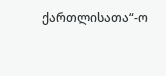ქართლისათა“-ო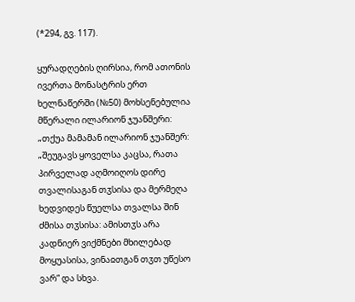(*294, გვ. 117).

ყურადღების ღირსია, რომ ათონის ივერთა მონასტრის ერთ ხელნაწერში (№50) მოხსენებულია მწერალი ილარიონ ჯუანშერი: „თქუა მამამან ილარიონ ჯუანშერ: „შეუგავს ყოველსა კაცსა, რათა პირველად აღმოიღოს დირე თვალისაგან თჳსისა და მერმეღა ხედვიდეს წუელსა თვალსა შინ ძმისა თჳსისა: ამისთჳს არა კადნიერ ვიქმნები მხილებად მოყუასისა, ვინაჲთგან თჳთ უწესო ვარ“ და სხვა.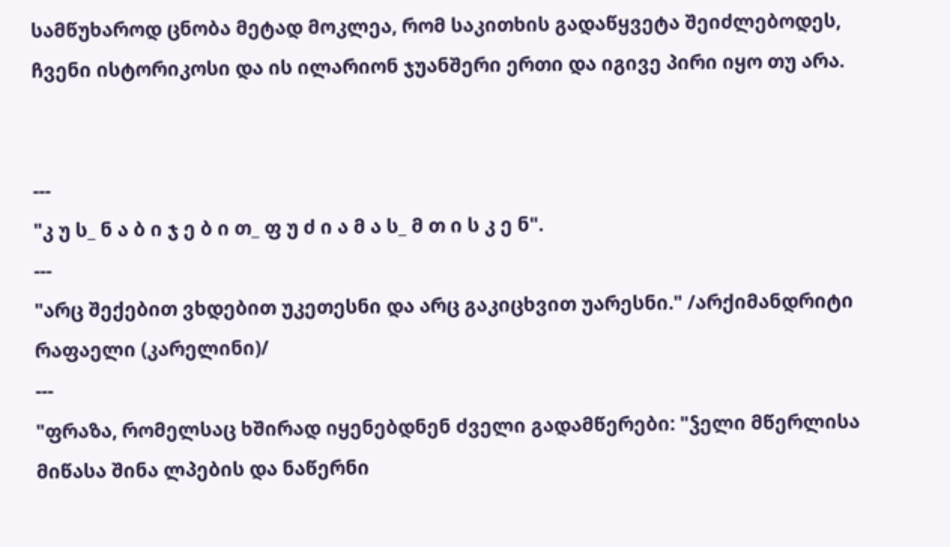სამწუხაროდ ცნობა მეტად მოკლეა, რომ საკითხის გადაწყვეტა შეიძლებოდეს, ჩვენი ისტორიკოსი და ის ილარიონ ჯუანშერი ერთი და იგივე პირი იყო თუ არა.


---
"კ უ ს_ ნ ა ბ ი ჯ ე ბ ი თ_ ფ უ ძ ი ა მ ა ს_ მ თ ი ს კ ე ნ".
---
"არც შექებით ვხდებით უკეთესნი და არც გაკიცხვით უარესნი." /არქიმანდრიტი რაფაელი (კარელინი)/
---
"ფრაზა, რომელსაც ხშირად იყენებდნენ ძველი გადამწერები: "ჴელი მწერლისა მიწასა შინა ლპების და ნაწერნი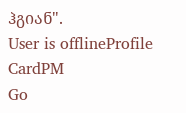ჰგიან".
User is offlineProfile CardPM
Go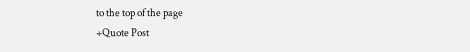to the top of the page
+Quote Post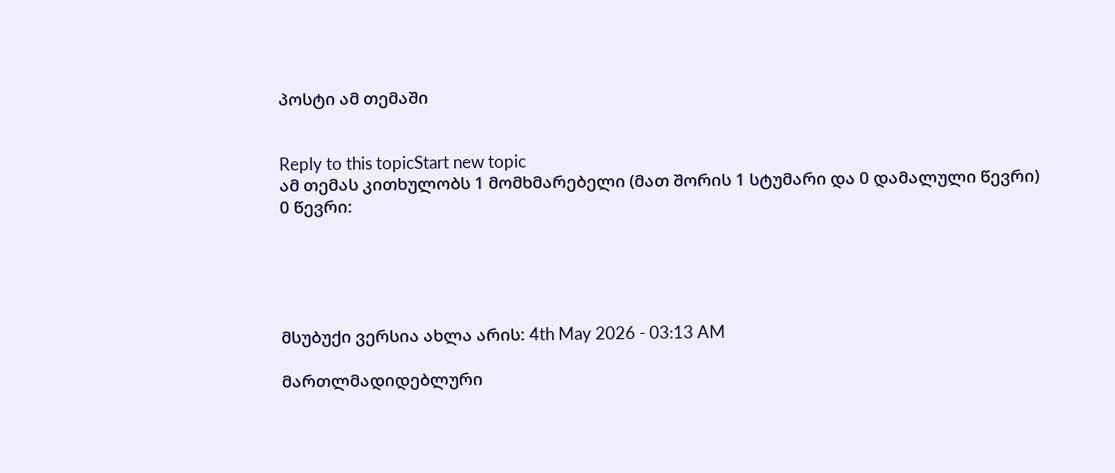პოსტი ამ თემაში


Reply to this topicStart new topic
ამ თემას კითხულობს 1 მომხმარებელი (მათ შორის 1 სტუმარი და 0 დამალული წევრი)
0 წევრი:





მსუბუქი ვერსია ახლა არის: 4th May 2026 - 03:13 AM

მართლმადიდებლური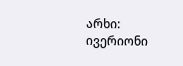არხი: ივერიონი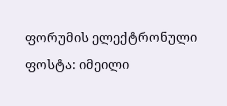ფორუმის ელექტრონული ფოსტა: იმეილი